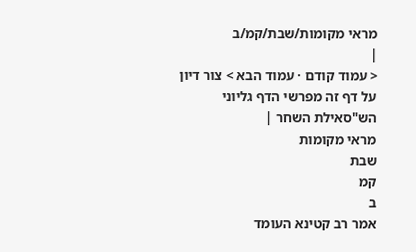מראי מקומות/שבת/קמ/ב
|
< עמוד קודם · עמוד הבא > צור דיון על דף זה מפרשי הדף גליוני הש"סאילת השחר |
מראי מקומות
שבת
קמ
ב
אמר רב קטינא העומד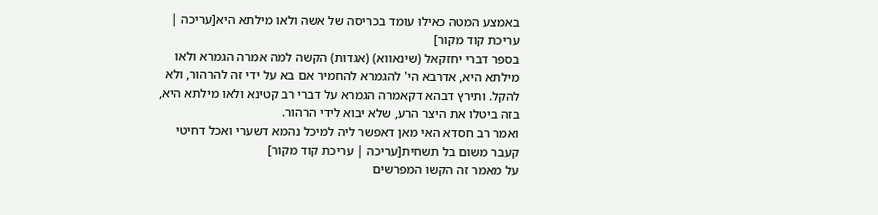באמצע המטה כאילו עומד בכריסה של אשה ולאו מילתא היא[עריכה | עריכת קוד מקור]
בספר דברי יחזקאל (שינאווא) (אגדות) הקשה למה אמרה הגמרא ולאו מילתא היא, אדרבא הי' להגמרא להחמיר אם בא על ידי זה להרהור, ולא להקל. ותירץ דבהא דקאמרה הגמרא על דברי רב קטינא ולאו מילתא היא, בזה ביטלו את היצר הרע, שלא יבוא לידי הרהור.
ואמר רב חסדא האי מאן דאפשר ליה למיכל נהמא דשערי ואכל דחיטי קעבר משום בל תשחית[עריכה | עריכת קוד מקור]
על מאמר זה הקשו המפרשים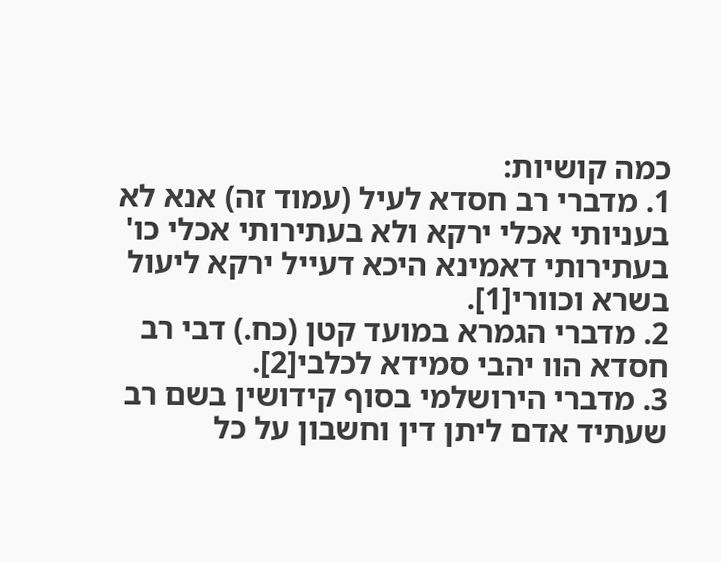כמה קושיות:
1. מדברי רב חסדא לעיל (עמוד זה) אנא לא בעניותי אכלי ירקא ולא בעתירותי אכלי כו' בעתירותי דאמינא היכא דעייל ירקא ליעול בשרא וכוורי[1].
2. מדברי הגמרא במועד קטן (כח.) דבי רב חסדא הוו יהבי סמידא לכלבי[2].
3. מדברי הירושלמי בסוף קידושין בשם רב שעתיד אדם ליתן דין וחשבון על כל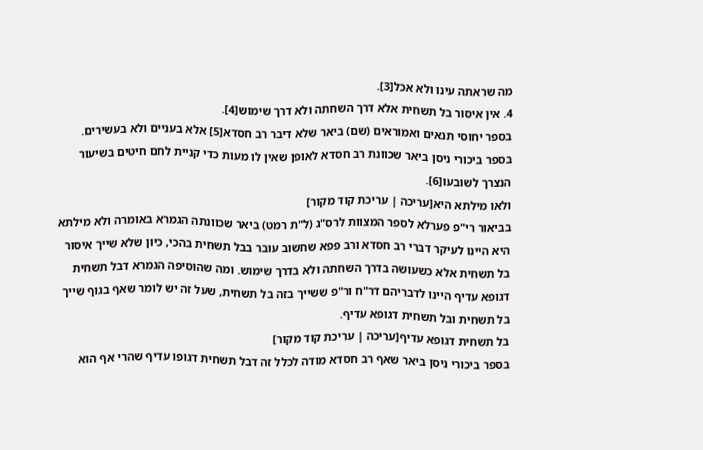מה שראתה עינו ולא אכל[3].
4. אין איסור בל תשחית אלא דרך השחתה ולא דרך שימוש[4].
בספר יחוסי תנאים ואמוראים (שם) ביאר שלא דיבר רב חסדא[5] אלא בעניים ולא בעשירים.
בספר ביכורי ניסן ביאר שכוונת רב חסדא לאופן שאין לו מעות כדי קניית לחם חיטים בשיעור הנצרך לשובעו[6].
ולאו מילתא היא[עריכה | עריכת קוד מקור]
בביאור רי"פ פערלא לספר המצוות לרס"ג (ל"ת רמט) ביאר שכוונתה הגמרא באומרה ולא מילתא היא היינו לעיקר דברי רב חסדא ורב פפא שחשוב עובר בבל תשחית בהכי, כיון שלא שייך איסור בל תשחית אלא כשעושה בדרך השחתה ולא בדרך שימוש. ומה שהוסיפה הגמרא דבל תשחית דגופא עדיף היינו לדבריהם דר"ח ור"פ ששייך בזה בל תשחית, שעל זה יש לומר שאף בגוף שייך בל תשחית ובל תשחית דגופא עדיף.
בל תשחית דגופא עדיף[עריכה | עריכת קוד מקור]
בספר ביכורי ניסן ביאר שאף רב חסדא מודה לכלל זה דבל תשחית דגופו עדיף שהרי אף הוא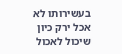בעשירותו לא אכל ירק כיון שיכול לאכול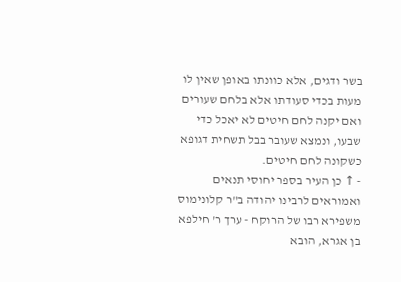בשר ודגים, אלא כוונתו באופן שאין לו מעות בכדי סעודתו אלא בלחם שעורים ואם יקנה לחם חיטים לא יאכל כדי שבעו, ונמצא שעובר בבל תשחית דגופא כשקונה לחם חיטים.
- ↑ כן העיר בספר יחוסי תנאים ואמוראים לרבינו יהודה ב"ר קלונימוס משפירא רבו של הרוקח - ערך ר' חילפא בן אגרא, הובא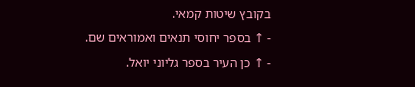בקובץ שיטות קמאי.
- ↑ בספר יחוסי תנאים ואמוראים שם.
- ↑ כן העיר בספר גליוני יואל.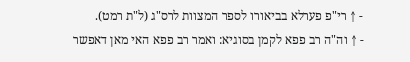- ↑ רי"פ פערלא בביאורו לספר המצוות לרס"ג (ל"ת רמט).
- ↑ וה"ה רב פפא לקמן בסוגיא: ואמר רב פפא האי מאן דאפשר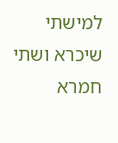למישתי שיכרא ושתי חמרא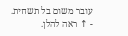עובר משום בל תשחית.
- ↑ ראה להלן.